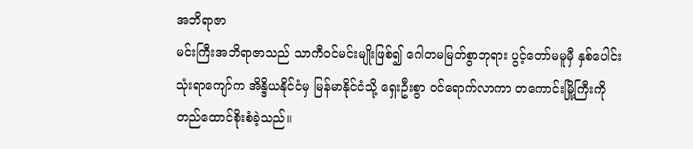အဘိရာဇာ
မင်းကြီးအဘိရာဇာသည် သာကီဝင်မင်းမျိုးဖြစ်၍ ဂေါတမမြတ်စွာဘုရား ပွင့်တော်မမူမှီ နှစ်ပေါင်း သုံးရာကျော်က အိန္ဒိယနိုင်ငံမှ မြန်မာနိုင်ငံသို့ ရှေးဦးစွာ ဝင်ရောက်လာကာ တကောင်းမြို့ကြီးကို တည်ထောင်စိုးစံခဲ့သည်။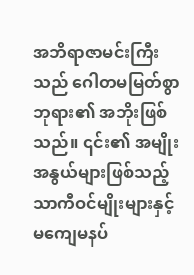အဘိရာဇာမင်းကြီးသည် ဂေါတမမြတ်စွာဘုရား၏ အဘိုးဖြစ်သည်။ ၎င်း၏ အမျိုးအနွယ်များဖြစ်သည့် သာကီဝင်မျိုးများနှင့် မကျေမနပ်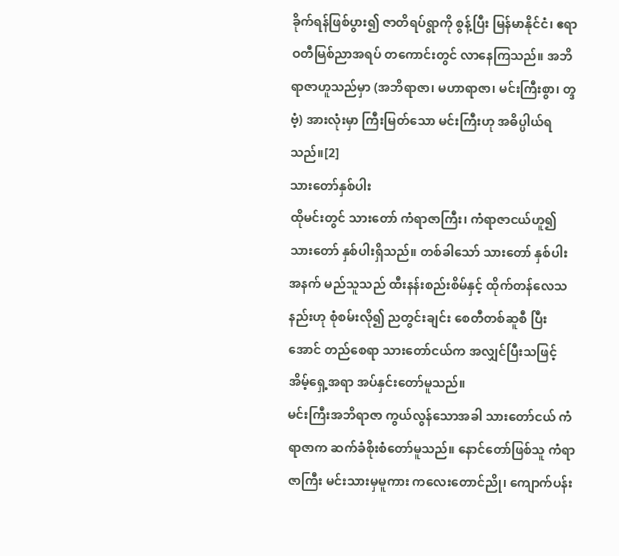ခိုက်ရန်ဖြစ်ပွား၍ ဇာတိရပ်ရွာကို စွန့်ပြီး မြန်မာနိုင်ငံ၊ ဧရာဝတီမြစ်ညာအရပ် တကောင်းတွင် လာနေကြသည်။ အဘိရာဇာဟူသည်မှာ (အဘိရာဇာ၊ မဟာရာဇာ၊ မင်းကြီးစွာ၊ တ္ဒဗံ့) အားလုံးမှာ ကြီးမြတ်သော မင်းကြီးဟု အဓိပ္ပါယ်ရသည်။[2]
သားတော်နှစ်ပါး
ထိုမင်းတွင် သားတော် ကံရာဇာကြီး၊ ကံရာဇာငယ်ဟူ၍ သားတော် နှစ်ပါးရှိသည်။ တစ်ခါသော် သားတော် နှစ်ပါးအနက် မည်သူသည် ထီးနန်းစည်းစိမ်နှင့် ထိုက်တန်လေသနည်းဟု စုံစမ်းလို၍ ညတွင်းချင်း စေတီတစ်ဆူစီ ပြီးအောင် တည်စေရာ သားတော်ငယ်က အလျှင်ပြီးသဖြင့် အိမ့်ရှေ့အရာ အပ်နှင်းတော်မူသည်။
မင်းကြီးအဘိရာဇာ ကွယ်လွန်သောအခါ သားတော်ငယ် ကံရာဇာက ဆက်ခံစိုးစံတော်မူသည်။ နောင်တော်ဖြစ်သူ ကံရာဇာကြီး မင်းသားမှမူကား ကလေးတောင်ညို၊ ကျောက်ပန်း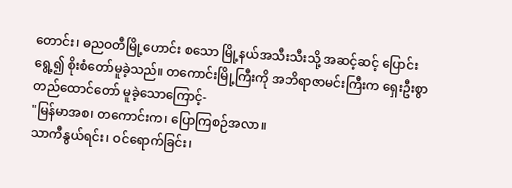တောင်း၊ ဓညဝတီမြို့ဟောင်း စသော မြို့နယ်အသီးသီးသို့ အဆင့်ဆင့် ပြောင်းရွေ့၍ စိုးစံတော်မူခဲ့သည်။ တကောင်းမြို့ကြီးကို အဘိရာဇာမင်းကြီးက ရှေးဦးစွာ တည်ထောင်တော် မူခဲ့သောကြောင့်-
"မြန်မာအစ၊ တကောင်းက၊ ပြောကြစဉ်အလာ။
သာကီနွယ်ရင်း၊ ဝင်ရောက်ခြင်း၊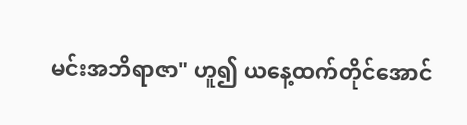မင်းအဘိရာဇာ" ဟူ၍ ယနေ့ထက်တိုင်အောင်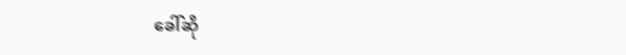ခေါ်ဆို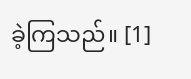ခဲ့ကြသည်။ [1]